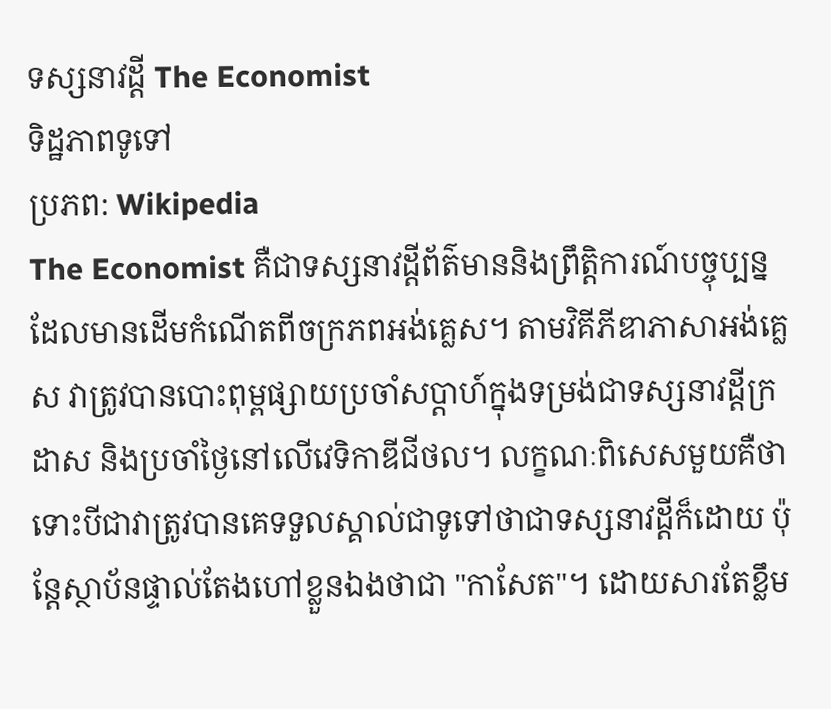ទស្សនាវដ្ដី The Economist
ទិដ្ឋភាពទូទៅ
ប្រភព: Wikipedia
The Economist គឺជាទស្សនាវដ្ដីព័ត៌មាននិងព្រឹត្តិការណ៍បច្ចុប្បន្នដែលមានដើមកំណើតពីចក្រភពអង់គ្លេស។ តាមវិគីភីឌាភាសាអង់គ្លេស វាត្រូវបានបោះពុម្ពផ្សាយប្រចាំសប្តាហ៍ក្នុងទម្រង់ជាទស្សនាវដ្ដីក្រដាស និងប្រចាំថ្ងៃនៅលើវេទិកាឌីជីថល។ លក្ខណៈពិសេសមួយគឺថា ទោះបីជាវាត្រូវបានគេទទួលស្គាល់ជាទូទៅថាជាទស្សនាវដ្ដីក៏ដោយ ប៉ុន្តែស្ថាប័នផ្ទាល់តែងហៅខ្លួនឯងថាជា "កាសែត"។ ដោយសារតែខ្លឹម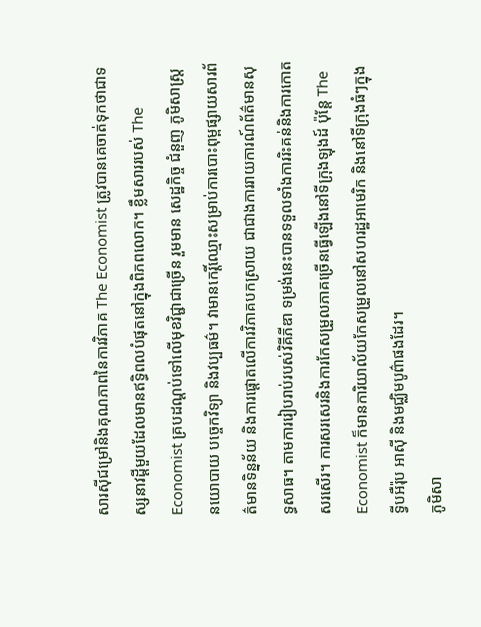សារស៊ីជម្រៅនិងគុណភាពនៃការវិភាគ The Economist ត្រូវបានគេចាត់ទុកថាជាទស្សនាវដ្ដីមួយដែលមានឥទ្ធិពលបំផុតនៅក្នុងពិភពលោក។ ខ្លឹមសាររបស់ The Economist គ្របដណ្តប់ទៅលើមុខវិជ្ជាជាច្រើន រួមមាន សេដ្ឋកិច្ច ជំនួញ ភូមិសាស្ត្រនយោបាយ បច្ចេកវិទ្យា និងវប្បធម៌។ វាមានកេរ្តិ៍ឈ្មោះសម្រាប់ការបោះពុម្ពផ្សាយសារព័ត៌មានទិន្នន័យ និងការផ្តោតលើការវិភាគបកស្រាយ ជាជាងការរាយការណ៍ព័ត៌មានសុទ្ធសាធ។ តាមការរៀបរាប់របស់វិគីភីឌា ទម្រង់នេះបានទទួលទាំងការរិះគន់និងការកោតសរសើរ។ ការសរសេរនិងការកែសម្រួលភាគច្រើនធ្វើឡើងនៅទីក្រុងឡុងដ៍ ប៉ុន្តែ The Economist ក៏មានការិយាល័យកែសម្រួលនៅសហរដ្ឋអាមេរិក និងនៅទីក្រុងធំៗក្នុងទ្វីបអឺរ៉ុប អាស៊ី និងមជ្ឈិមបូព៌ាផងដែរ។
ភូមិសា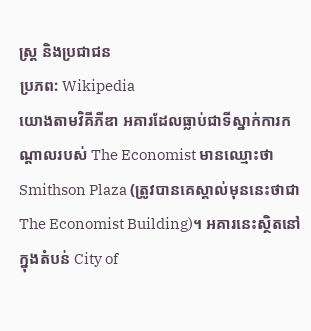ស្ត្រ និងប្រជាជន
ប្រភព: Wikipedia
យោងតាមវិគីភីឌា អគារដែលធ្លាប់ជាទីស្នាក់ការកណ្តាលរបស់ The Economist មានឈ្មោះថា Smithson Plaza (ត្រូវបានគេស្គាល់មុននេះថាជា The Economist Building)។ អគារនេះស្ថិតនៅក្នុងតំបន់ City of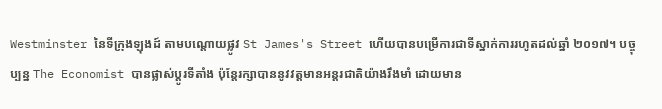Westminster នៃទីក្រុងឡុងដ៍ តាមបណ្តោយផ្លូវ St James's Street ហើយបានបម្រើការជាទីស្នាក់ការរហូតដល់ឆ្នាំ ២០១៧។ បច្ចុប្បន្ន The Economist បានផ្លាស់ប្តូរទីតាំង ប៉ុន្តែរក្សាបាននូវវត្តមានអន្តរជាតិយ៉ាងរឹងមាំ ដោយមាន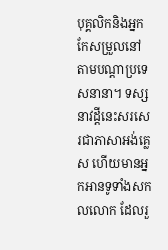បុគ្គលិកនិងអ្នកកែសម្រួលនៅតាមបណ្តាប្រទេសនានា។ ទស្សនាវដ្ដីនេះសរសេរជាភាសាអង់គ្លេស ហើយមានអ្នកអានទូទាំងសកលលោក ដែលរួ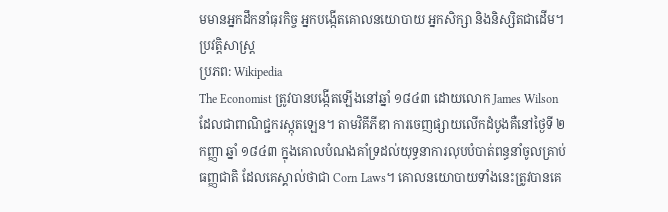មមានអ្នកដឹកនាំធុរកិច្ច អ្នកបង្កើតគោលនយោបាយ អ្នកសិក្សា និងនិស្សិតជាដើម។
ប្រវត្តិសាស្ត្រ
ប្រភព: Wikipedia
The Economist ត្រូវបានបង្កើតឡើងនៅឆ្នាំ ១៨៤៣ ដោយលោក James Wilson ដែលជាពាណិជ្ជករស្កុតឡេន។ តាមវិគីភីឌា ការចេញផ្សាយលើកដំបូងគឺនៅថ្ងៃទី ២ កញ្ញា ឆ្នាំ ១៨៤៣ ក្នុងគោលបំណងគាំទ្រដល់យុទ្ធនាការលុបបំបាត់ពន្ធនាំចូលគ្រាប់ធញ្ញជាតិ ដែលគេស្គាល់ថាជា Corn Laws។ គោលនយោបាយទាំងនេះត្រូវបានគេ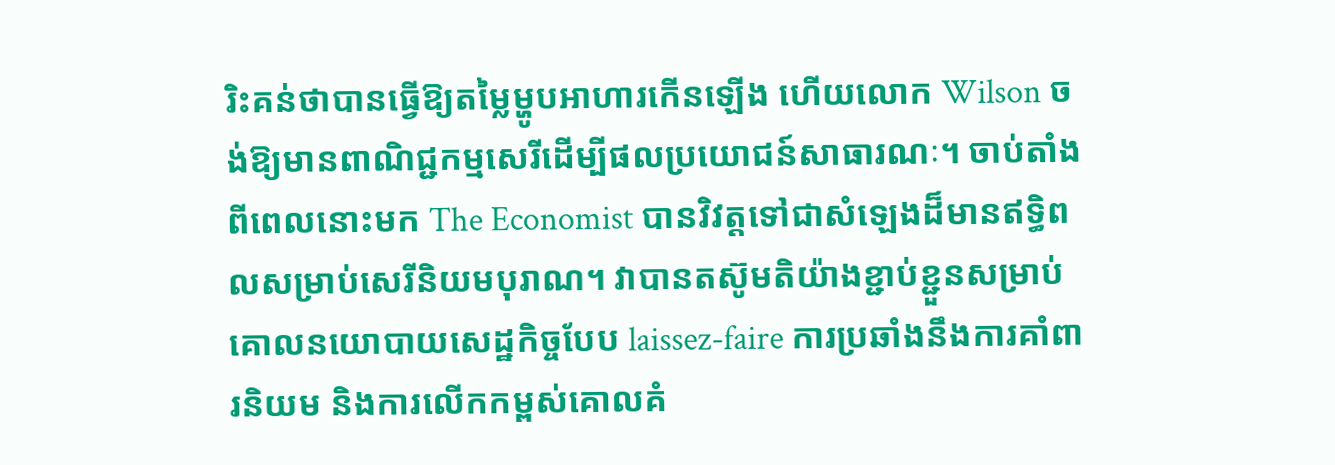រិះគន់ថាបានធ្វើឱ្យតម្លៃម្ហូបអាហារកើនឡើង ហើយលោក Wilson ចង់ឱ្យមានពាណិជ្ជកម្មសេរីដើម្បីផលប្រយោជន៍សាធារណៈ។ ចាប់តាំងពីពេលនោះមក The Economist បានវិវត្តទៅជាសំឡេងដ៏មានឥទ្ធិពលសម្រាប់សេរីនិយមបុរាណ។ វាបានតស៊ូមតិយ៉ាងខ្ជាប់ខ្ជួនសម្រាប់គោលនយោបាយសេដ្ឋកិច្ចបែប laissez-faire ការប្រឆាំងនឹងការគាំពារនិយម និងការលើកកម្ពស់គោលគំ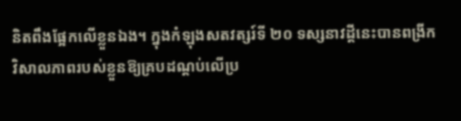និតពឹងផ្អែកលើខ្លួនឯង។ ក្នុងកំឡុងសតវត្សរ៍ទី ២០ ទស្សនាវដ្ដីនេះបានពង្រីកវិសាលភាពរបស់ខ្លួនឱ្យគ្របដណ្តប់លើប្រ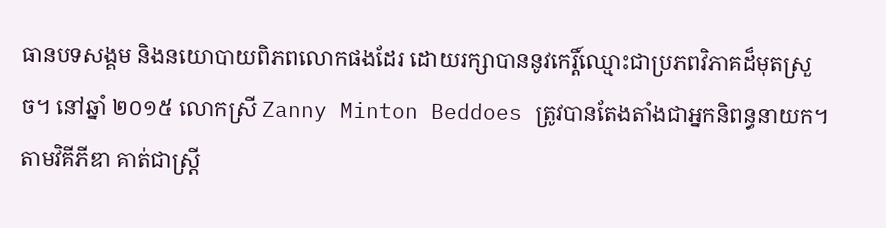ធានបទសង្គម និងនយោបាយពិភពលោកផងដែរ ដោយរក្សាបាននូវកេរ្តិ៍ឈ្មោះជាប្រភពវិភាគដ៏មុតស្រួច។ នៅឆ្នាំ ២០១៥ លោកស្រី Zanny Minton Beddoes ត្រូវបានតែងតាំងជាអ្នកនិពន្ធនាយក។ តាមវិគីភីឌា គាត់ជាស្ត្រី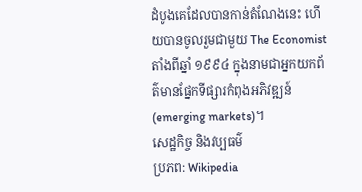ដំបូងគេដែលបានកាន់តំណែងនេះ ហើយបានចូលរួមជាមួយ The Economist តាំងពីឆ្នាំ ១៩៩៤ ក្នុងនាមជាអ្នកយកព័ត៌មានផ្នែកទីផ្សារកំពុងអភិវឌ្ឍន៍ (emerging markets)។
សេដ្ឋកិច្ច និងវប្បធម៌
ប្រភព: Wikipedia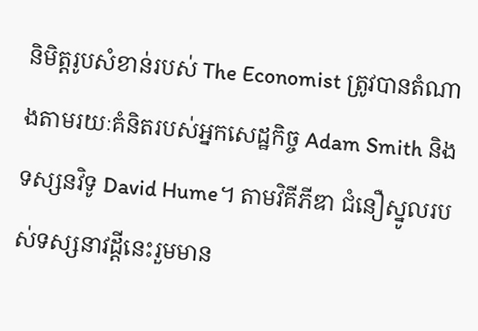និមិត្តរូបសំខាន់របស់ The Economist ត្រូវបានតំណាងតាមរយៈគំនិតរបស់អ្នកសេដ្ឋកិច្ច Adam Smith និងទស្សនវិទូ David Hume។ តាមវិគីភីឌា ជំនឿស្នូលរបស់ទស្សនាវដ្ដីនេះរួមមាន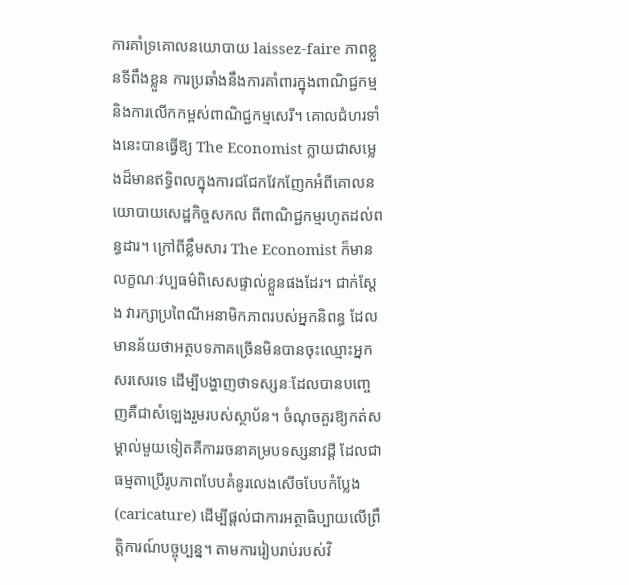ការគាំទ្រគោលនយោបាយ laissez-faire ភាពខ្លួនទីពឹងខ្លួន ការប្រឆាំងនឹងការគាំពារក្នុងពាណិជ្ជកម្ម និងការលើកកម្ពស់ពាណិជ្ជកម្មសេរី។ គោលជំហរទាំងនេះបានធ្វើឱ្យ The Economist ក្លាយជាសម្លេងដ៏មានឥទ្ធិពលក្នុងការជជែកវែកញែកអំពីគោលនយោបាយសេដ្ឋកិច្ចសកល ពីពាណិជ្ជកម្មរហូតដល់ពន្ធដារ។ ក្រៅពីខ្លឹមសារ The Economist ក៏មានលក្ខណៈវប្បធម៌ពិសេសផ្ទាល់ខ្លួនផងដែរ។ ជាក់ស្ដែង វារក្សាប្រពៃណីអនាមិកភាពរបស់អ្នកនិពន្ធ ដែលមានន័យថាអត្ថបទភាគច្រើនមិនបានចុះឈ្មោះអ្នកសរសេរទេ ដើម្បីបង្ហាញថាទស្សនៈដែលបានបញ្ចេញគឺជាសំឡេងរួមរបស់ស្ថាប័ន។ ចំណុចគួរឱ្យកត់សម្គាល់មួយទៀតគឺការរចនាគម្របទស្សនាវដ្ដី ដែលជាធម្មតាប្រើរូបភាពបែបគំនូរលេងសើចបែបកំប្លែង (caricature) ដើម្បីផ្ដល់ជាការអត្ថាធិប្បាយលើព្រឹត្តិការណ៍បច្ចុប្បន្ន។ តាមការរៀបរាប់របស់វិ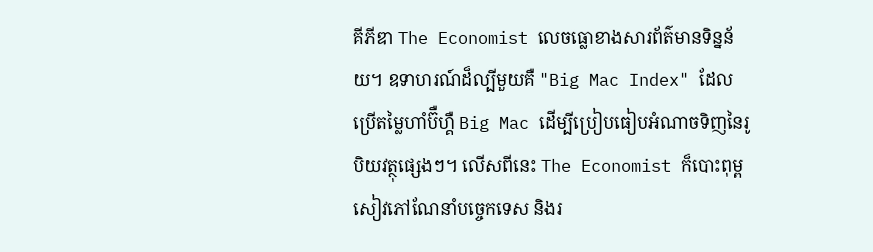គីភីឌា The Economist លេចធ្លោខាងសារព័ត៌មានទិន្នន័យ។ ឧទាហរណ៍ដ៏ល្បីមួយគឺ "Big Mac Index" ដែលប្រើតម្លៃហាំប៊ឺហ្គឺ Big Mac ដើម្បីប្រៀបធៀបអំណាចទិញនៃរូបិយវត្ថុផ្សេងៗ។ លើសពីនេះ The Economist ក៏បោះពុម្ពសៀវភៅណែនាំបច្ចេកទេស និងរ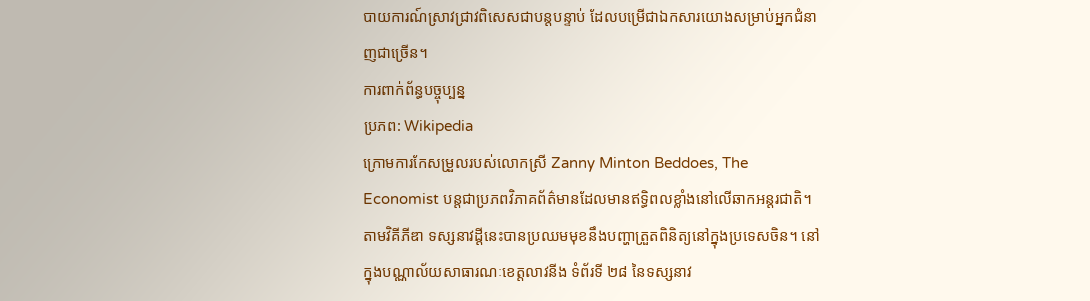បាយការណ៍ស្រាវជ្រាវពិសេសជាបន្តបន្ទាប់ ដែលបម្រើជាឯកសារយោងសម្រាប់អ្នកជំនាញជាច្រើន។
ការពាក់ព័ន្ធបច្ចុប្បន្ន
ប្រភព: Wikipedia
ក្រោមការកែសម្រួលរបស់លោកស្រី Zanny Minton Beddoes, The Economist បន្តជាប្រភពវិភាគព័ត៌មានដែលមានឥទ្ធិពលខ្លាំងនៅលើឆាកអន្តរជាតិ។ តាមវិគីភីឌា ទស្សនាវដ្ដីនេះបានប្រឈមមុខនឹងបញ្ហាត្រួតពិនិត្យនៅក្នុងប្រទេសចិន។ នៅក្នុងបណ្ណាល័យសាធារណៈខេត្តលាវនីង ទំព័រទី ២៨ នៃទស្សនាវ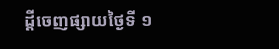ដ្ដីចេញផ្សាយថ្ងៃទី ១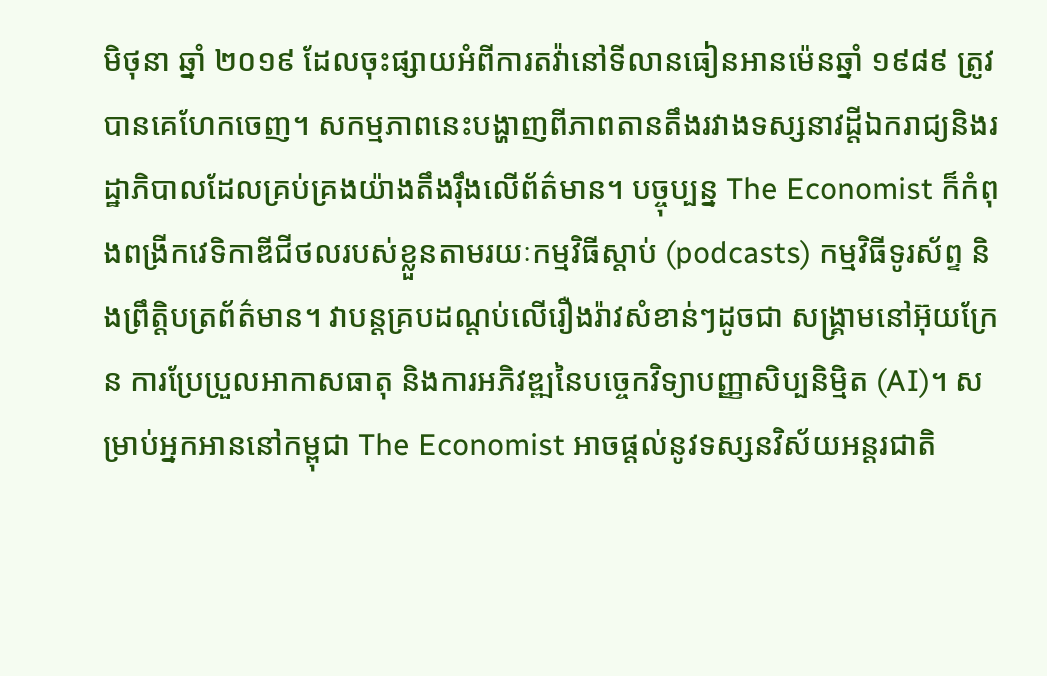មិថុនា ឆ្នាំ ២០១៩ ដែលចុះផ្សាយអំពីការតវ៉ានៅទីលានធៀនអានម៉េនឆ្នាំ ១៩៨៩ ត្រូវបានគេហែកចេញ។ សកម្មភាពនេះបង្ហាញពីភាពតានតឹងរវាងទស្សនាវដ្ដីឯករាជ្យនិងរដ្ឋាភិបាលដែលគ្រប់គ្រងយ៉ាងតឹងរ៉ឹងលើព័ត៌មាន។ បច្ចុប្បន្ន The Economist ក៏កំពុងពង្រីកវេទិកាឌីជីថលរបស់ខ្លួនតាមរយៈកម្មវិធីស្តាប់ (podcasts) កម្មវិធីទូរស័ព្ទ និងព្រឹត្តិបត្រព័ត៌មាន។ វាបន្តគ្របដណ្តប់លើរឿងរ៉ាវសំខាន់ៗដូចជា សង្គ្រាមនៅអ៊ុយក្រែន ការប្រែប្រួលអាកាសធាតុ និងការអភិវឌ្ឍនៃបច្ចេកវិទ្យាបញ្ញាសិប្បនិម្មិត (AI)។ សម្រាប់អ្នកអាននៅកម្ពុជា The Economist អាចផ្តល់នូវទស្សនវិស័យអន្តរជាតិ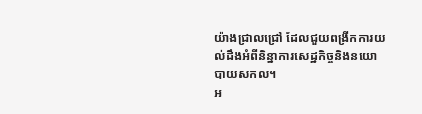យ៉ាងជ្រាលជ្រៅ ដែលជួយពង្រីកការយល់ដឹងអំពីនិន្នាការសេដ្ឋកិច្ចនិងនយោបាយសកល។
អ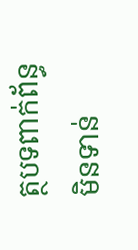ត្ថបទពាក់ព័ន្ធ
មិនទាន់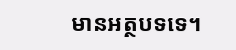មានអត្ថបទទេ។